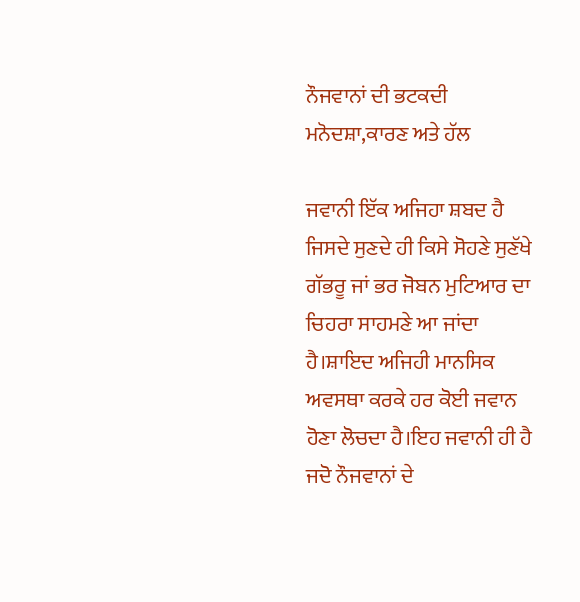ਨੌਜਵਾਨਾਂ ਦੀ ਭਟਕਦੀ ਮਨੋਦਸ਼ਾ,ਕਾਰਣ ਅਤੇ ਹੱਲ

ਜਵਾਨੀ ਇੱਕ ਅਜਿਹਾ ਸ਼ਬਦ ਹੈ ਜਿਸਦੇ ਸੁਣਦੇ ਹੀ ਕਿਸੇ ਸੋਹਣੇ ਸੁਣੱਖੇ ਗੱਭਰੂ ਜਾਂ ਭਰ ਜੋਬਨ ਮੁਟਿਆਰ ਦਾ ਚਿਹਰਾ ਸਾਹਮਣੇ ਆ ਜਾਂਦਾ ਹੈ।ਸ਼ਾਇਦ ਅਜਿਹੀ ਮਾਨਸਿਕ ਅਵਸਥਾ ਕਰਕੇ ਹਰ ਕੋਈ ਜਵਾਨ ਹੋਣਾ ਲੋਚਦਾ ਹੈ।ਇਹ ਜਵਾਨੀ ਹੀ ਹੈ ਜਦੋ ਨੌਜਵਾਨਾਂ ਦੇ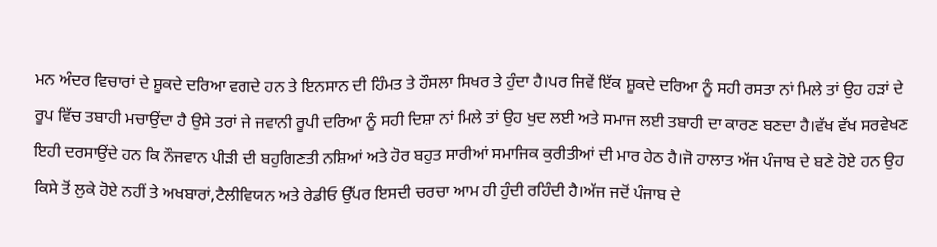ਮਨ ਅੰਦਰ ਵਿਚਾਰਾਂ ਦੇ ਸ਼ੂਕਦੇ ਦਰਿਆ ਵਗਦੇ ਹਨ ਤੇ ਇਨਸਾਨ ਦੀ ਹਿੰਮਤ ਤੇ ਹੌਸਲਾ ਸਿਖਰ ਤੇ ਹੁੰਦਾ ਹੈ।ਪਰ ਜਿਵੇਂ ਇੱਕ ਸ਼ੂਕਦੇ ਦਰਿਆ ਨੂੰ ਸਹੀ ਰਸਤਾ ਨਾਂ ਮਿਲੇ ਤਾਂ ਉਹ ਹੜਾਂ ਦੇ ਰੂਪ ਵਿੱਚ ਤਬਾਹੀ ਮਚਾਉਂਦਾ ਹੈ ਉਸੇ ਤਰਾਂ ਜੇ ਜਵਾਨੀ ਰੂਪੀ ਦਰਿਆ ਨੂੰ ਸਹੀ ਦਿਸ਼ਾ ਨਾਂ ਮਿਲੇ ਤਾਂ ਉਹ ਖੁਦ ਲਈ ਅਤੇ ਸਮਾਜ ਲਈ ਤਬਾਹੀ ਦਾ ਕਾਰਣ ਬਣਦਾ ਹੈ।ਵੱਖ ਵੱਖ ਸਰਵੇਖਣ ਇਹੀ ਦਰਸਾਉਂਦੇ ਹਨ ਕਿ ਨੌਜਵਾਨ ਪੀੜੀ ਦੀ ਬਹੁਗਿਣਤੀ ਨਸ਼ਿਆਂ ਅਤੇ ਹੋਰ ਬਹੁਤ ਸਾਰੀਆਂ ਸਮਾਜਿਕ ਕੁਰੀਤੀਆਂ ਦੀ ਮਾਰ ਹੇਠ ਹੈ।ਜੋ ਹਾਲਾਤ ਅੱਜ ਪੰਜਾਬ ਦੇ ਬਣੇ ਹੋਏ ਹਨ ਉਹ ਕਿਸੇ ਤੋਂ ਲੁਕੇ ਹੋਏ ਨਹੀਂ ਤੇ ਅਖਬਾਰਾਂ,ਟੈਲੀਵਿਯਨ ਅਤੇ ਰੇਡੀਓ ਉੱਪਰ ਇਸਦੀ ਚਰਚਾ ਆਮ ਹੀ ਹੁੰਦੀ ਰਹਿੰਦੀ ਹੈ।ਅੱਜ ਜਦੋਂ ਪੰਜਾਬ ਦੇ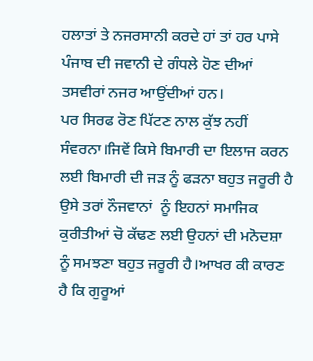ਹਲਾਤਾਂ ਤੇ ਨਜਰਸਾਨੀ ਕਰਦੇ ਹਾਂ ਤਾਂ ਹਰ ਪਾਸੇ ਪੰਜਾਬ ਦੀ ਜਵਾਨੀ ਦੇ ਗੰਧਲੇ ਹੋਣ ਦੀਆਂ ਤਸਵੀਰਾਂ ਨਜਰ ਆਉਂਦੀਆਂ ਹਨ।
ਪਰ ਸਿਰਫ ਰੋਣ ਪਿੱਟਣ ਨਾਲ ਕੁੱਝ ਨਹੀਂ ਸੰਵਰਨਾ।ਜਿਵੇਂ ਕਿਸੇ ਬਿਮਾਰੀ ਦਾ ਇਲਾਜ ਕਰਨ ਲਈ ਬਿਮਾਰੀ ਦੀ ਜੜ ਨੂੰ ਫੜਨਾ ਬਹੁਤ ਜਰੂਰੀ ਹੈ ਉਸੇ ਤਰਾਂ ਨੌਜਵਾਨਾਂ  ਨੂੰ ਇਹਨਾਂ ਸਮਾਜਿਕ ਕੁਰੀਤੀਆਂ ਚੋ ਕੱਢਣ ਲਈ ਉਹਨਾਂ ਦੀ ਮਨੋਦਸ਼ਾ ਨੂੰ ਸਮਝਣਾ ਬਹੁਤ ਜਰੂਰੀ ਹੈ।ਆਖਰ ਕੀ ਕਾਰਣ ਹੈ ਕਿ ਗੁਰੂਆਂ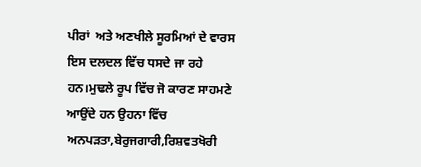ਪੀਰਾਂ  ਅਤੇ ਅਣਖੀਲੇ ਸੂਰਮਿਆਂ ਦੇ ਵਾਰਸ ਇਸ ਦਲਦਲ ਵਿੱਚ ਧਸਦੇ ਜਾ ਰਹੇ ਹਨ।ਮੁਢਲੇ ਰੂਪ ਵਿੱਚ ਜੋ ਕਾਰਣ ਸਾਹਮਣੇ ਆਉਂਦੇ ਹਨ ਉਹਨਾ ਵਿੱਚ ਅਨਪੜਤਾ,ਬੇਰੁਜਗਾਰੀ,ਰਿਸ਼ਵਤਖੋਰੀ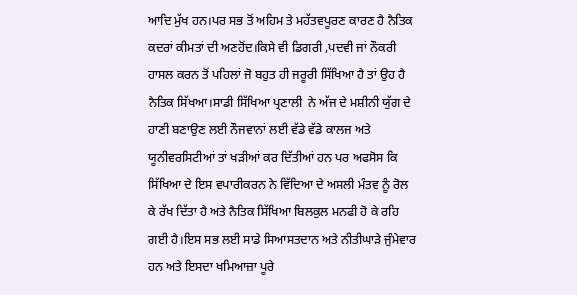ਆਦਿ ਮੁੱਖ ਹਨ।ਪਰ ਸਭ ਤੋਂ ਅਹਿਮ ਤੇ ਮਹੱਤਵਪੂਰਣ ਕਾਰਣ ਹੈ ਨੈਤਿਕ ਕਦਰਾਂ ਕੀਮਤਾਂ ਦੀ ਅਣਹੋਂਦ।ਕਿਸੇ ਵੀ ਡਿਗਰੀ ,ਪਦਵੀ ਜਾਂ ਨੌਕਰੀ ਹਾਸਲ ਕਰਨ ਤੋਂ ਪਹਿਲਾਂ ਜੋ ਬਹੁਤ ਹੀ ਜਰੂਰੀ ਸਿੱਖਿਆ ਹੈ ਤਾਂ ਉਹ ਹੈ ਨੈਤਿਕ ਸਿੱਖਆ।ਸਾਡੀ ਸਿੱਖਿਆ ਪ੍ਰਣਾਲੀ  ਨੇ ਅੱਜ ਦੇ ਮਸ਼ੀਨੀ ਯੁੱਗ ਦੇ ਹਾਣੀ ਬਣਾਉਣ ਲਈ ਨੌਜਵਾਨਾਂ ਲਈ ਵੱਡੇ ਵੱਡੇ ਕਾਲਜ ਅਤੇ ਯੂਨੀਵਰਸਿਟੀਆਂ ਤਾਂ ਖੜੀਆਂ ਕਰ ਦਿੱਤੀਆਂ ਹਨ ਪਰ ਅਫਸੋਸ ਕਿ ਸਿੱਖਿਆ ਦੇ ਇਸ ਵਪਾਰੀਕਰਨ ਨੇ ਵਿੱਦਿਆ ਦੇ ਅਸਲੀ ਮੰਤਵ ਨੂੰ ਰੋਲ ਕੇ ਰੱਖ ਦਿੱਤਾ ਹੈ ਅਤੇ ਨੈਤਿਕ ਸਿੱਖਿਆ ਬਿਲਕੁਲ ਮਨਫੀ ਹੋ ਕੇ ਰਹਿ ਗਈ ਹੈ।ਇਸ ਸਭ ਲਈ ਸਾਡੇ ਸਿਆਸਤਦਾਨ ਅਤੇ ਨੀਤੀਘਾੜੇ ਜੁੰਮੇਵਾਰ ਹਨ ਅਤੇ ਇਸਦਾ ਖਮਿਆਜ਼ਾ ਪੂਰੇ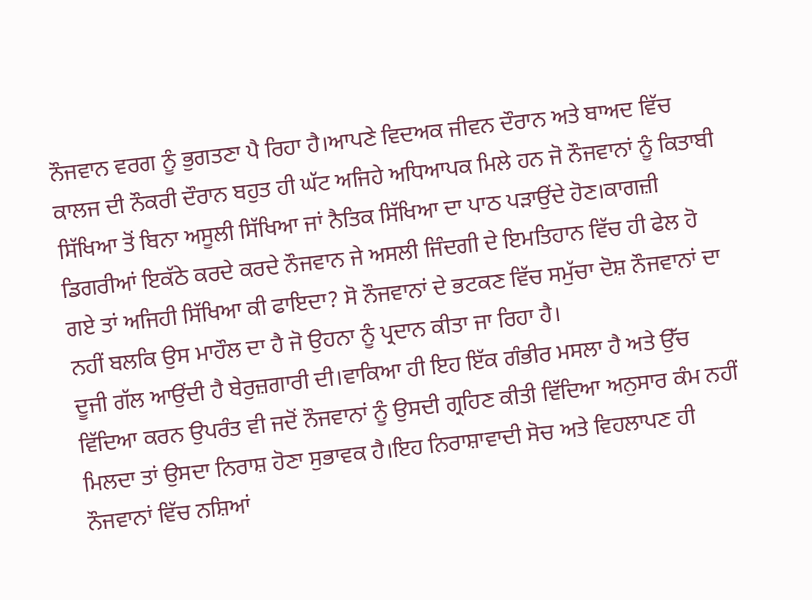ਨੌਜਵਾਨ ਵਰਗ ਨੂੰ ਭੁਗਤਣਾ ਪੈ ਰਿਹਾ ਹੈ।ਆਪਣੇ ਵਿਦਅਕ ਜੀਵਨ ਦੌਰਾਨ ਅਤੇ ਬਾਅਦ ਵਿੱਚ ਕਾਲਜ ਦੀ ਨੌਕਰੀ ਦੌਰਾਨ ਬਹੁਤ ਹੀ ਘੱਟ ਅਜਿਹੇ ਅਧਿਆਪਕ ਮਿਲੇ ਹਨ ਜੋ ਨੌਜਵਾਨਾਂ ਨੂੰ ਕਿਤਾਬੀ ਸਿੱਖਿਆ ਤੋਂ ਬਿਨਾ ਅਸੂਲੀ ਸਿੱਖਿਆ ਜਾਂ ਨੈਤਿਕ ਸਿੱਖਿਆ ਦਾ ਪਾਠ ਪੜਾਉਂਦੇ ਹੋਣ।ਕਾਗਜ਼ੀ ਡਿਗਰੀਆਂ ਇਕੱਠੇ ਕਰਦੇ ਕਰਦੇ ਨੌਜਵਾਨ ਜੇ ਅਸਲੀ ਜਿੰਦਗੀ ਦੇ ਇਮਤਿਹਾਨ ਵਿੱਚ ਹੀ ਫੇਲ ਹੋ ਗਏ ਤਾਂ ਅਜਿਹੀ ਸਿੱਖਿਆ ਕੀ ਫਾਇਦਾ? ਸੋ ਨੌਜਵਾਨਾਂ ਦੇ ਭਟਕਣ ਵਿੱਚ ਸਮੁੱਚਾ ਦੋਸ਼ ਨੌਜਵਾਨਾਂ ਦਾ ਨਹੀਂ ਬਲਕਿ ਉਸ ਮਾਹੌਲ ਦਾ ਹੈ ਜੋ ਉਹਨਾ ਨੂੰ ਪ੍ਰਦਾਨ ਕੀਤਾ ਜਾ ਰਿਹਾ ਹੈ।
ਦੂਜੀ ਗੱਲ ਆਉਂਦੀ ਹੈ ਬੇਰੁਜ਼ਗਾਰੀ ਦੀ।ਵਾਕਿਆ ਹੀ ਇਹ ਇੱਕ ਗੰਭੀਰ ਮਸਲਾ ਹੈ ਅਤੇ ਉੱਚ ਵਿੱਦਿਆ ਕਰਨ ਉਪਰੰਤ ਵੀ ਜਦੋਂ ਨੌਜਵਾਨਾਂ ਨੂੰ ਉਸਦੀ ਗ੍ਰਹਿਣ ਕੀਤੀ ਵਿੱਦਿਆ ਅਨੁਸਾਰ ਕੰਮ ਨਹੀਂ ਮਿਲਦਾ ਤਾਂ ਉਸਦਾ ਨਿਰਾਸ਼ ਹੋਣਾ ਸੁਭਾਵਕ ਹੈ।ਇਹ ਨਿਰਾਸ਼ਾਵਾਦੀ ਸੋਚ ਅਤੇ ਵਿਹਲਾਪਣ ਹੀ ਨੌਜਵਾਨਾਂ ਵਿੱਚ ਨਸ਼ਿਆਂ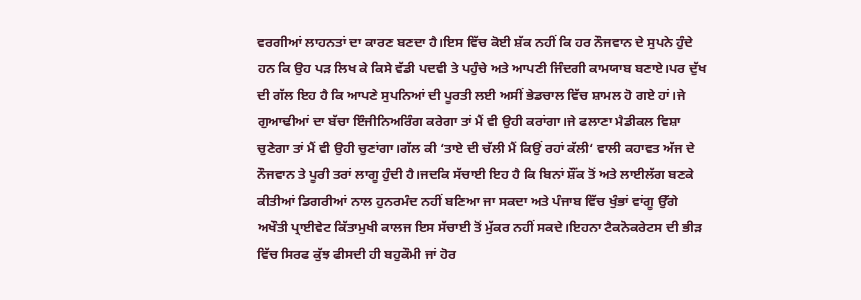ਵਰਗੀਆਂ ਲਾਹਨਤਾਂ ਦਾ ਕਾਰਣ ਬਣਦਾ ਹੈ।ਇਸ ਵਿੱਚ ਕੋਈ ਸ਼ੱਕ ਨਹੀਂ ਕਿ ਹਰ ਨੌਜਵਾਨ ਦੇ ਸੁਪਨੇ ਹੁੰਦੇ ਹਨ ਕਿ ਉਹ ਪੜ ਲਿਖ ਕੇ ਕਿਸੇ ਵੱਡੀ ਪਦਵੀ ਤੇ ਪਹੁੰਚੇ ਅਤੇ ਆਪਣੀ ਜਿੰਦਗੀ ਕਾਮਯਾਬ ਬਣਾਏ।ਪਰ ਦੁੱਖ ਦੀ ਗੱਲ ਇਹ ਹੈ ਕਿ ਆਪਣੇ ਸੁਪਨਿਆਂ ਦੀ ਪੂਰਤੀ ਲਈ ਅਸੀਂ ਭੇਡਚਾਲ ਵਿੱਚ ਸ਼ਾਮਲ ਹੋ ਗਏ ਹਾਂ।ਜੇ ਗੁਆਢੀਆਂ ਦਾ ਬੱਚਾ ਇੰਜੀਨਿਅਰਿੰਗ ਕਰੇਗਾ ਤਾਂ ਮੈਂ ਵੀ ਉਹੀ ਕਰਾਂਗਾ।ਜੇ ਫਲਾਣਾ ਮੈਡੀਕਲ ਵਿਸ਼ਾ ਚੁਣੇਗਾ ਤਾਂ ਮੈਂ ਵੀ ਉਹੀ ਚੁਣਾਂਗਾ।ਗੱਲ ਕੀ ‘ਤਾਏ ਦੀ ਚੱਲੀ ਮੈਂ ਕਿਉਂ ਰਹਾਂ ਕੱਲੀ‘ ਵਾਲੀ ਕਹਾਵਤ ਅੱਜ ਦੇ ਨੌਜਵਾਨ ਤੇ ਪੂਰੀ ਤਰਾਂ ਲਾਗੂ ਹੁੰਦੀ ਹੈ।ਜਦਕਿ ਸੱਚਾਈ ਇਹ ਹੈ ਕਿ ਬਿਨਾਂ ਸ਼ੌਂਕ ਤੋਂ ਅਤੇ ਲਾਈਲੱਗ ਬਣਕੇ ਕੀਤੀਆਂ ਡਿਗਰੀਆਂ ਨਾਲ ਹੁਨਰਮੰਦ ਨਹੀਂ ਬਣਿਆ ਜਾ ਸਕਦਾ ਅਤੇ ਪੰਜਾਬ ਵਿੱਚ ਖੁੰਭਾਂ ਵਾਂਗੂ ਉੱਗੇ ਅਖੌਤੀ ਪ੍ਰਾਈਵੇਟ ਕਿੱਤਾਮੁਖੀ ਕਾਲਜ ਇਸ ਸੱਚਾਈ ਤੋਂ ਮੁੱਕਰ ਨਹੀਂ ਸਕਦੇ।ਇਹਨਾ ਟੈਕਨੋਕਰੇਟਸ ਦੀ ਭੀੜ ਵਿੱਚ ਸਿਰਫ ਕੁੱਝ ਫੀਸਦੀ ਹੀ ਬਹੁਕੌਮੀ ਜਾਂ ਹੋਰ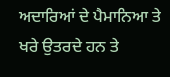ਅਦਾਰਿਆਂ ਦੇ ਪੈਮਾਨਿਆ ਤੇ ਖਰੇ ਉਤਰਦੇ ਹਨ ਤੇ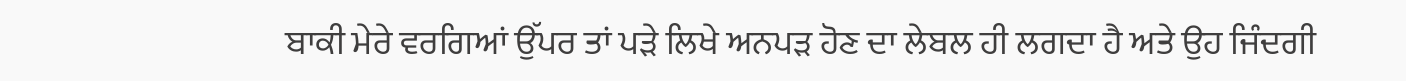ਬਾਕੀ ਮੇਰੇ ਵਰਗਿਆਂ ਉੱਪਰ ਤਾਂ ਪੜੇ ਲਿਖੇ ਅਨਪੜ ਹੋਣ ਦਾ ਲੇਬਲ ਹੀ ਲਗਦਾ ਹੈ ਅਤੇ ਉਹ ਜਿੰਦਗੀ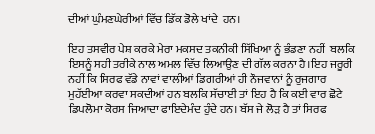ਦੀਆਂ ਘੁੰਮਣਘੇਰੀਆਂ ਵਿੱਚ ਡਿੱਕ ਡੋਲੇ ਖਾਂਦੇ  ਹਨ।

ਇਹ ਤਸਵੀਰ ਪੇਸ਼ ਕਰਕੇ ਮੇਰਾ ਮਕਸਦ ਤਕਨੀਕੀ ਸਿੱਖਿਆ ਨੂੰ ਭੰਡਣਾ ਨਹੀਂ  ਬਲਕਿ ਇਸਨੂੰ ਸਹੀ ਤਰੀਕੇ ਨਾਲ ਅਮਲ ਵਿੱਚ ਲਿਆਉਣ ਦੀ ਗੱਲ ਕਰਨਾ ਹੈ।ਇਹ ਜਰੂਰੀ ਨਹੀਂ ਕਿ ਸਿਰਫ ਵੱਡੇ ਨਾਵਾਂ ਵਾਲੀਆਂ ਡਿਗਰੀਆਂ ਹੀ ਨੌਜਵਾਨਾਂ ਨੂੰ ਰੁਜਗਾਰ ਮੁਹੱਈਆ ਕਰਵਾ ਸਕਦੀਆਂ ਹਨ ਬਲਕਿ ਸੱਚਾਈ ਤਾਂ ਇਹ ਹੈ ਕਿ ਕਈ ਵਾਰ ਛੋਟੇ ਡਿਪਲੋਮਾ ਕੋਰਸ ਜਿਆਦਾ ਫਾਇਦੇਮੰਦ ਹੁੰਦੇ ਹਨ। ਬੱਸ ਜੇ ਲੋੜ ਹੈ ਤਾਂ ਸਿਰਫ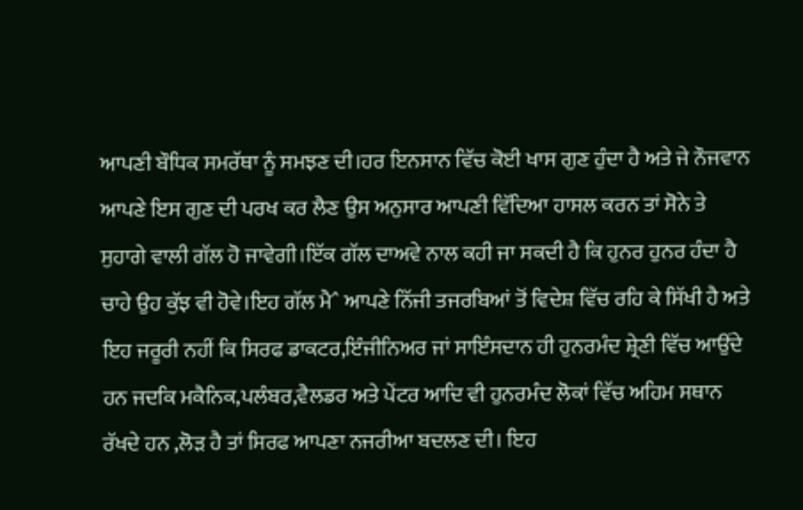ਆਪਣੀ ਬੌਧਿਕ ਸਮਰੱਥਾ ਨੂੰ ਸਮਝਣ ਦੀ।ਹਰ ਇਨਸਾਨ ਵਿੱਚ ਕੋਈ ਖਾਸ ਗੁਣ ਹੁੰਦਾ ਹੈ ਅਤੇ ਜੇ ਨੌਜਵਾਨ ਆਪਣੇ ਇਸ ਗੁਣ ਦੀ ਪਰਖ ਕਰ ਲੈਣ ਉਸ ਅਨੁਸਾਰ ਆਪਣੀ ਵਿੱਦਿਆ ਹਾਸਲ ਕਰਨ ਤਾਂ ਸੋਨੇ ਤੇ ਸੁਹਾਗੇ ਵਾਲੀ ਗੱਲ ਹੋ ਜਾਵੇਗੀ।ਇੱਕ ਗੱਲ ਦਾਅਵੇ ਨਾਲ ਕਹੀ ਜਾ ਸਕਦੀ ਹੈ ਕਿ ਹੁਨਰ ਹੁਨਰ ਹੰਦਾ ਹੈ ਚਾਹੇ ਉਹ ਕੁੱਝ ਵੀ ਹੋਵੇ।ਇਹ ਗੱਲ ਮੈˆ ਆਪਣੇ ਨਿੱਜੀ ਤਜਰਬਿਆਂ ਤੋਂ ਵਿਦੇਸ਼ ਵਿੱਚ ਰਹਿ ਕੇ ਸਿੱਖੀ ਹੈ ਅਤੇ ਇਹ ਜਰੂਰੀ ਨਹੀਂ ਕਿ ਸਿਰਫ ਡਾਕਟਰ,ਇੰਜੀਨਿਅਰ ਜਾਂ ਸਾਇੰਸਦਾਨ ਹੀ ਹੁਨਰਮੰਦ ਸ਼੍ਰੇਣੀ ਵਿੱਚ ਆਉਂਦੇ ਹਨ ਜਦਕਿ ਮਕੈਨਿਕ,ਪਲੰਬਰ,ਵੈਲਡਰ ਅਤੇ ਪੇਂਟਰ ਆਦਿ ਵੀ ਹੁਨਰਮੰਦ ਲੋਕਾਂ ਵਿੱਚ ਅਹਿਮ ਸਥਾਨ ਰੱਖਦੇ ਹਨ ,ਲੋੜ ਹੈ ਤਾਂ ਸਿਰਫ ਆਪਣਾ ਨਜਰੀਆ ਬਦਲਣ ਦੀ। ਇਹ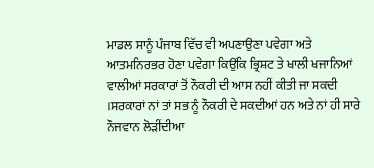ਮਾਡਲ ਸਾਨੂੰ ਪੰਜਾਬ ਵਿੱਚ ਵੀ ਅਪਣਾਉਣਾ ਪਵੇਗਾ ਅਤੇ ਆਤਮਨਿਰਭਰ ਹੋਣਾ ਪਵੇਗਾ ਕਿਉਂਕਿ ਭ੍ਰਿਸ਼ਟ ਤੇ ਖਾਲੀ ਖਜਾਨਿਆਂ ਵਾਲੀਆਂ ਸਰਕਾਰਾਂ ਤੋਂ ਨੌਕਰੀ ਦੀ ਆਸ ਨਹੀਂ ਕੀਤੀ ਜਾ ਸਕਦੀ ।ਸਰਕਾਰਾਂ ਨਾਂ ਤਾਂ ਸਭ ਨੂੰ ਨੌਕਰੀ ਦੇ ਸਕਦੀਆਂ ਹਨ ਅਤੇ ਨਾਂ ਹੀ ਸਾਰੇ ਨੌਜਵਾਨ ਲੋੜੀਂਦੀਆ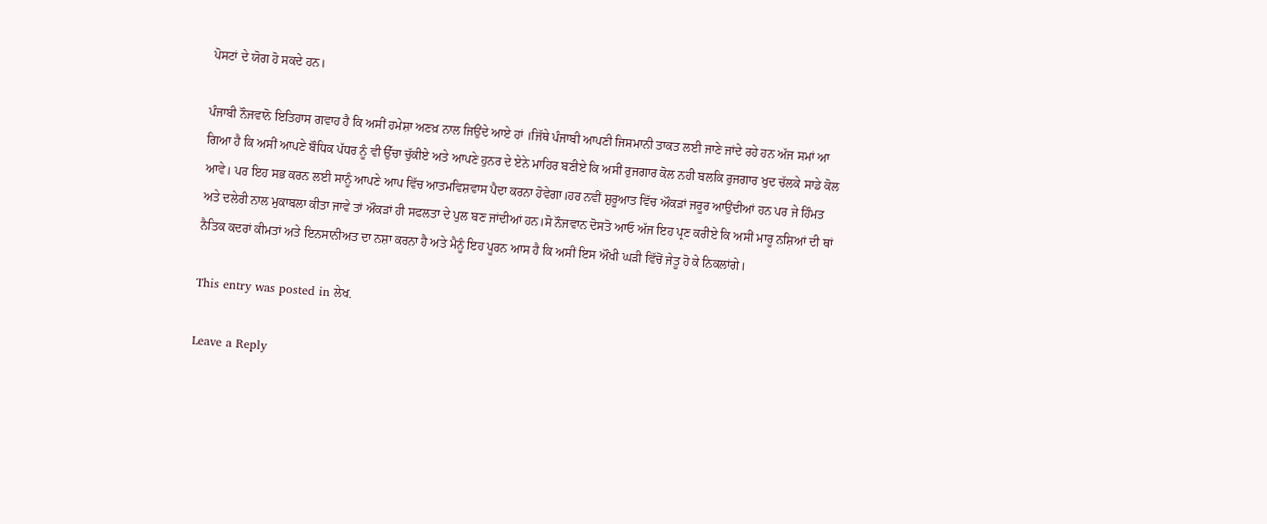ਪੋਸਟਾਂ ਦੇ ਯੋਗ ਹੋ ਸਕਦੇ ਹਨ।

ਪੰਜਾਬੀ ਨੌਜਵਾਨੋ ਇਤਿਹਾਸ ਗਵਾਹ ਹੈ ਕਿ ਅਸੀਂ ਹਮੇਸ਼ਾ ਅਣਖ਼ ਨਾਲ ਜਿਉਂਦੇ ਆਏ ਹਾਂ ।ਜਿੱਥੇ ਪੰਜਾਬੀ ਆਪਣੀ ਜਿਸਮਾਨੀ ਤਾਕਤ ਲਈ ਜਾਣੇ ਜਾਂਦੇ ਰਹੇ ਹਨ ਅੱਜ ਸਮਾਂ ਆ ਗਿਆ ਹੈ ਕਿ ਅਸੀਂ ਆਪਣੇ ਬੌਧਿਕ ਪੱਧਰ ਨੂੰ ਵੀ ਉੱਚਾ ਚੁੱਕੀਏ ਅਤੇ ਆਪਣੇ ਹੁਨਰ ਦੇ ਏਨੇ ਮਾਹਿਰ ਬਣੀਏ ਕਿ ਅਸੀਂ ਰੁਜਗਾਰ ਕੋਲ ਨਹੀ ਬਲਕਿ ਰੁਜਗਾਰ ਖੁਦ ਚੱਲਕੇ ਸਾਡੇ ਕੋਲ ਆਵੇ। ਪਰ ਇਹ ਸਭ ਕਰਨ ਲਈ ਸਾਨੂੰ ਆਪਣੇ ਆਪ ਵਿੱਚ ਆਤਮਵਿਸ਼ਵਾਸ ਪੈਦਾ ਕਰਨਾ ਹੋਵੇਗਾ।ਹਰ ਨਵੀਂ ਸ਼ੁਰੂਆਤ ਵਿੱਚ ਔਕੜਾਂ ਜਰੂਰ ਆਉਂਦੀਆਂ ਹਨ ਪਰ ਜੇ ਹਿੰਮਤ ਅਤੇ ਦਲੇਰੀ ਨਾਲ ਮੁਕਾਬਲਾ ਕੀਤਾ ਜਾਵੇ ਤਾਂ ਔਕੜਾਂ ਹੀ ਸਫਲਤਾ ਦੇ ਪੁਲ ਬਣ ਜਾਂਦੀਆਂ ਹਨ।ਸੋ ਨੌਜਵਾਨ ਦੋਸਤੋ ਆਓ ਅੱਜ ਇਹ ਪ੍ਰਣ ਕਰੀਏ ਕਿ ਅਸੀਂ ਮਾਰੂ ਨਸ਼ਿਆਂ ਦੀ ਥਾਂ ਨੈਤਿਕ ਕਦਰਾਂ ਕੀਮਤਾਂ ਅਤੇ ਇਨਸਾਨੀਅਤ ਦਾ ਨਸ਼ਾ ਕਰਨਾ ਹੈ ਅਤੇ ਮੈਨੂੰ ਇਹ ਪੂਰਨ ਆਸ ਹੈ ਕਿ ਅਸੀਂ ਇਸ ਔਖੀ ਘੜੀ ਵਿੱਚੋਂ ਜੇਤੂ ਹੋ ਕੇ ਨਿਕਲਾਂਗੇ।

This entry was posted in ਲੇਖ.

Leave a Reply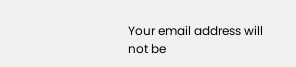Your email address will not be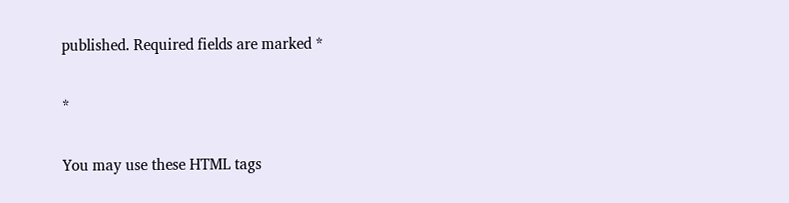published. Required fields are marked *

*

You may use these HTML tags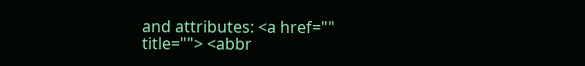and attributes: <a href="" title=""> <abbr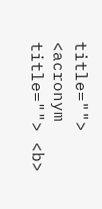title=""> <acronym title=""> <b>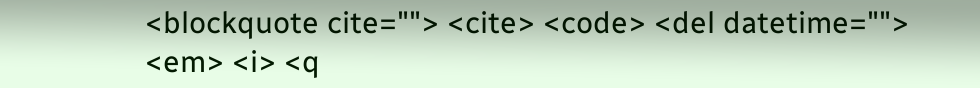<blockquote cite=""> <cite> <code> <del datetime=""> <em> <i> <q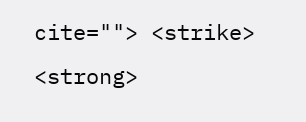cite=""> <strike> <strong>